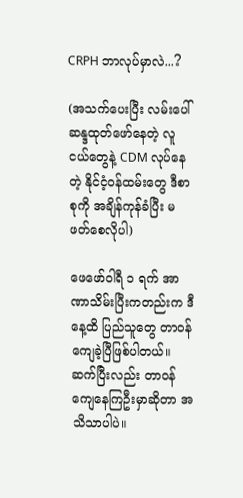CRPH ဘာလုပ်မှာလဲ...?

(အသက်ပေးပြီး လမ်းပေါ်ဆန္ဒထုတ်ဖော်နေတဲ့ လူငယ်တွေနဲ့ CDM လုပ်နေတဲ့ နိုင်ငံ့ဝန်ထမ်းတွေ ဒီစာစုကို အချိန်ကုန်ခံပြီး မဖတ်စေလိုပါ)

ဖေဖော်ဝါရီ ၁ ရက် အာဏာသိမ်းပြီးကတည်းက ဒီနေ့ထိ ပြည်သူတွေ တာဝန်ကျေခဲ့ပြီဖြစ်ပါတယ်။ ဆက်ပြီးလည်း တာဝန်ကျေနေကြဦးမှာဆိုတာ အသိသာပါပဲ။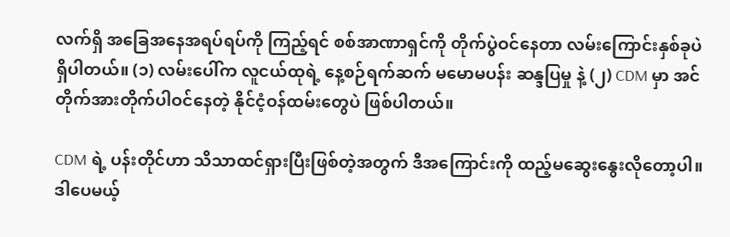လက်ရှိ အခြေအနေအရပ်ရပ်ကို ကြည့်ရင် စစ်အာဏာရှင်ကို တိုက်ပွဲဝင်နေတာ လမ်းကြောင်းနှစ်ခုပဲ ရှိပါတယ်။ (၁) လမ်းပေါ်က လူငယ်ထုရဲ့ နေ့စဉ်ရက်ဆက် မမောမပန်း ဆန္ဒပြမှု နဲ့ (၂) CDM မှာ အင်တိုက်အားတိုက်ပါဝင်နေတဲ့ နိုင်ငံ့ဝန်ထမ်းတွေပဲ ဖြစ်ပါတယ်။

CDM ရဲ့ ပန်းတိုင်ဟာ သိသာထင်ရှားပြီးဖြစ်တဲ့အတွက် ဒီအကြောင်းကို ထည့်မဆွေးနွေးလိုတော့ပါ။ ဒါပေမယ့်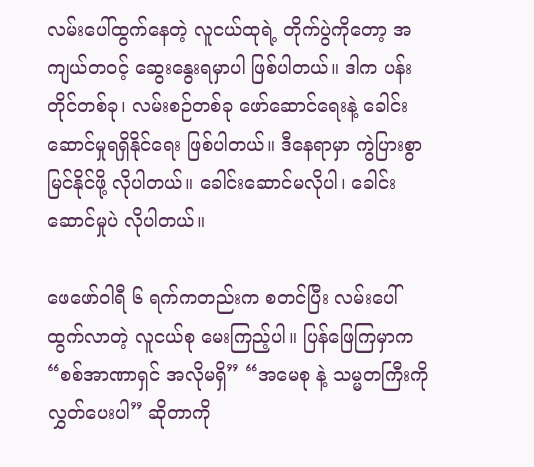လမ်းပေါ်ထွက်နေတဲ့ လူငယ်ထုရဲ့ တိုက်ပွဲကိုတော့ အကျယ်တဝင့် ဆွေးနွေးရမှာပါ ဖြစ်ပါတယ်။ ဒါက ပန်းတိုင်တစ်ခု၊ လမ်းစဉ်တစ်ခု ဖော်ဆောင်ရေးနဲ့ ခေါင်းဆောင်မှုရရှိနိုင်ရေး ဖြစ်ပါတယ်။ ဒီနေရာမှာ ကွဲပြားစွာမြင်နိုင်ဖို့ လိုပါတယ်။ ခေါင်းဆောင်မလိုပါ၊ ခေါင်းဆောင်မှုပဲ လိုပါတယ်။

ဖေဖော်ဝါရီ ၆ ရက်ကတည်းက စတင်ပြီး လမ်းပေါ်ထွက်လာတဲ့ လူငယ်စု မေးကြည့်ပါ။ ပြန်ဖြေကြမှာက “စစ်အာဏာရှင် အလိုမရှိ” “အမေစု နဲ့ သမ္မတကြီးကို လွှတ်ပေးပါ” ဆိုတာကို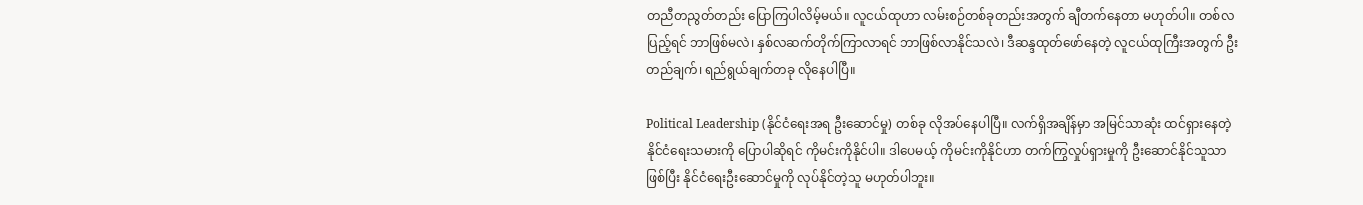တညီတညွတ်တည်း ပြောကြပါလိမ့်မယ်။ လူငယ်ထုဟာ လမ်းစဉ်တစ်ခုတည်းအတွက် ချီတက်နေတာ မဟုတ်ပါ။ တစ်လပြည့်ရင် ဘာဖြစ်မလဲ၊ နှစ်လဆက်တိုက်ကြာလာရင် ဘာဖြစ်လာနိုင်သလဲ၊ ဒီဆန္ဒထုတ်ဖော်နေတဲ့ လူငယ်ထုကြီးအတွက် ဦးတည်ချက်၊ ရည်ရွယ်ချက်တခု လိုနေပါပြီ။

Political Leadership (နိုင်ငံရေးအရ ဦးဆောင်မှု) တစ်ခု လိုအပ်နေပါပြီ။ လက်ရှိအချိန်မှာ အမြင်သာဆုံး ထင်ရှားနေတဲ့ နိုင်ငံရေးသမားကို ပြောပါဆိုရင် ကိုမင်းကိုနိုင်ပါ။ ဒါပေမယ့် ကိုမင်းကိုနိုင်ဟာ တက်ကြွလှုပ်ရှားမှုကို ဦးဆောင်နိုင်သူသာ ဖြစ်ပြီး နိုင်ငံရေးဦးဆောင်မှုကို လုပ်နိုင်တဲ့သူ မဟုတ်ပါဘူး။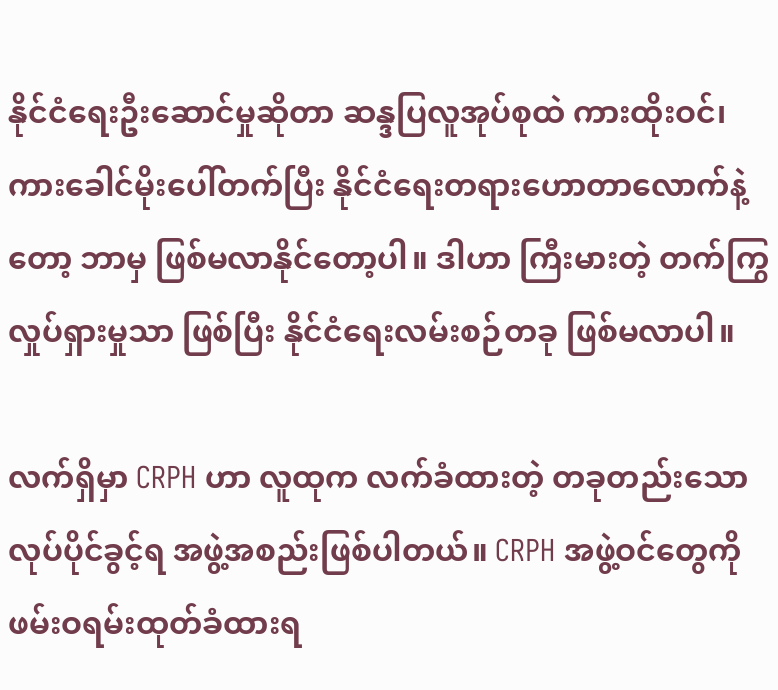နိုင်ငံရေးဦးဆောင်မှုဆိုတာ ဆန္ဒပြလူအုပ်စုထဲ ကားထိုးဝင်၊ ကားခေါင်မိုးပေါ်တက်ပြီး နိုင်ငံရေးတရားဟောတာလောက်နဲ့တော့ ဘာမှ ဖြစ်မလာနိုင်တော့ပါ။ ဒါဟာ ကြီးမားတဲ့ တက်ကြွလှုပ်ရှားမှုသာ ဖြစ်ပြီး နိုင်ငံရေးလမ်းစဉ်တခု ဖြစ်မလာပါ။

လက်ရှိမှာ CRPH ဟာ လူထုက လက်ခံထားတဲ့ တခုတည်းသော လုပ်ပိုင်ခွင့်ရ အဖွဲ့အစည်းဖြစ်ပါတယ်။ CRPH အဖွဲ့ဝင်တွေကို ဖမ်းဝရမ်းထုတ်ခံထားရ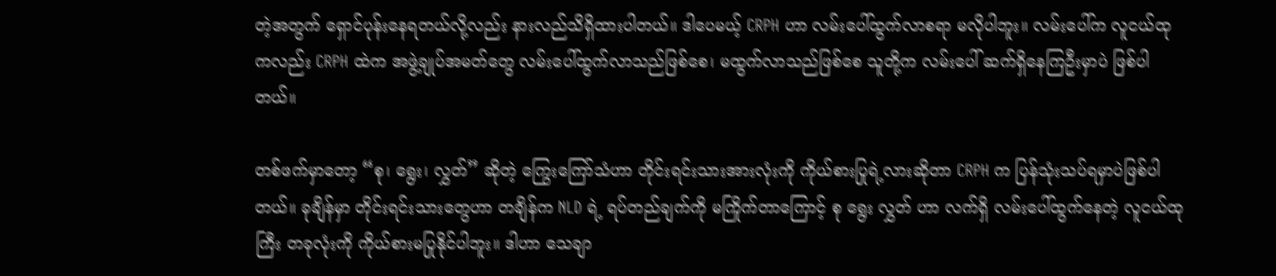တဲ့အတွက် ရှောင်ပုန်းနေရတယ်လို့လည်း နားလည်သိရှိထားပါတယ်။ ဒါပေမယ့် CRPH ဟာ လမ်းပေါ်ထွက်လာစရာ မလိုပါဘူး။ လမ်းပေါ်က လူငယ်ထုကလည်း CRPH ထဲက အဖွဲ့ချုပ်အမတ်တွေ လမ်းပေါ်ထွက်လာသည်ဖြစ်စေ၊ မထွက်လာသည်ဖြစ်စေ သူတို့က လမ်းပေါ် ဆက်ရှိနေကြဦးမှာပဲ ဖြစ်ပါတယ်။

တစ်ဖက်မှာတော့ “စု၊ ရွေး၊ လွှတ်” ဆိုတဲ့ ကြွေးကြော်သံဟာ တိုင်းရင်းသားအားလုံးကို ကိုယ်စားပြုရဲ့လားဆိုတာ CRPH က ပြန်သုံးသပ်ရမှာပဲဖြစ်ပါတယ်။ ခုချိန်မှာ တိုင်းရင်းသားတွေဟာ တချိန်က NLD ရဲ့ ရပ်တည်ချက်ကို မကြိုက်တာကြောင့် စု ရွေး လွှတ် ဟာ လက်ရှိ လမ်းပေါ်ထွက်နေတဲ့ လူငယ်ထုကြီး တခုလုံးကို ကိုယ်စားမပြုနိုင်ပါဘူး။ ဒါဟာ သေချာ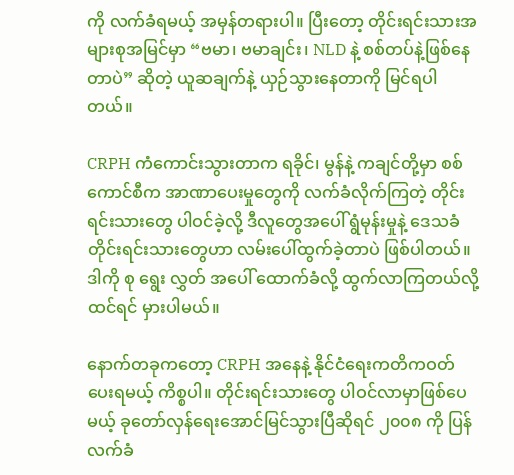ကို လက်ခံရမယ့် အမှန်တရားပါ။ ပြီးတော့ တိုင်းရင်းသားအများစုအမြင်မှာ “ဗမာ၊ ဗမာချင်း၊ NLD နဲ့ စစ်တပ်နဲ့ဖြစ်နေတာပဲ” ဆိုတဲ့ ယူဆချက်နဲ့ ယှဉ်သွားနေတာကို မြင်ရပါတယ်။

CRPH ကံကောင်းသွားတာက ရခိုင်၊ မွန်နဲ့ ကချင်တို့မှာ စစ်ကောင်စီက အာဏာပေးမှုတွေကို လက်ခံလိုက်ကြတဲ့ တိုင်းရင်းသားတွေ ပါဝင်ခဲ့လို့ ဒီလူတွေအပေါ် ရွံမုန်းမှုနဲ့ ဒေသခံတိုင်းရင်းသားတွေဟာ လမ်းပေါ်ထွက်ခဲ့တာပဲ ဖြစ်ပါတယ်။ ဒါကို စု ရွေး လွှတ် အပေါ် ထောက်ခံလို့ ထွက်လာကြတယ်လို့ ထင်ရင် မှားပါမယ်။

နောက်တခုကတော့ CRPH အနေနဲ့ နိုင်ငံရေးကတိကဝတ်ပေးရမယ့် ကိစ္စပါ။ တိုင်းရင်းသားတွေ ပါဝင်လာမှာဖြစ်ပေမယ့် ခုတော်လှန်ရေးအောင်မြင်သွားပြီဆိုရင် ၂၀၀၈ ကို ပြန်လက်ခံ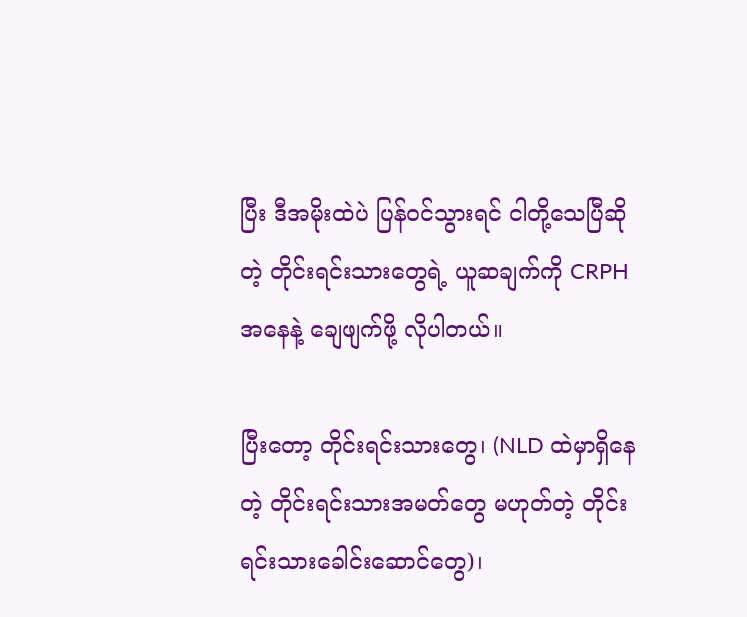ပြီး ဒီအမိုးထဲပဲ ပြန်ဝင်သွားရင် ငါတို့သေပြီဆိုတဲ့ တိုင်းရင်းသားတွေရဲ့ ယူဆချက်ကို CRPH အနေနဲ့ ချေဖျက်ဖို့ လိုပါတယ်။

ပြီးတော့ တိုင်းရင်းသားတွေ၊ (NLD ထဲမှာရှိနေတဲ့ တိုင်းရင်းသားအမတ်တွေ မဟုတ်တဲ့ တိုင်းရင်းသားခေါင်းဆောင်တွေ)၊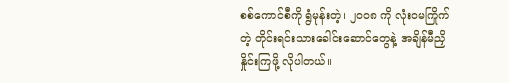စစ်ကောင်စီကို ရွံမုန်းတဲ့၊ ၂၀၀၈ ကို လုံးဝမကြိုက်တဲ့ တိုင်းရင်းသားခေါင်းဆောင်တွေနဲ့ အချိန်မီညှိနှိုင်းကြဖို့ လိုပါတယ်။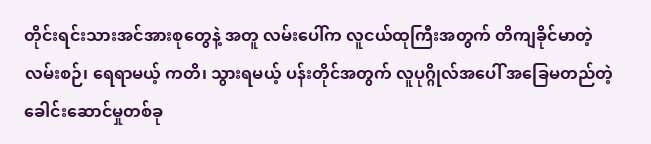တိုင်းရင်းသားအင်အားစုတွေနဲ့ အတူ လမ်းပေါ်က လူငယ်ထုကြီးအတွက် တိကျခိုင်မာတဲ့ လမ်းစဉ်၊ ရေရာမယ့် ကတိ၊ သွားရမယ့် ပန်းတိုင်အတွက် လူပုဂ္ဂိုလ်အပေါ် အခြေမတည်တဲ့ ခေါင်းဆောင်မှုတစ်ခု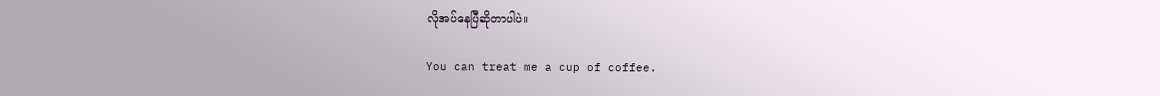လိုအပ်နေပြီဆိုတာပါပဲ။

You can treat me a cup of coffee.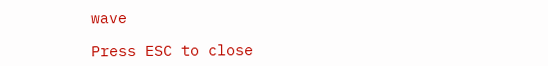wave

Press ESC to close